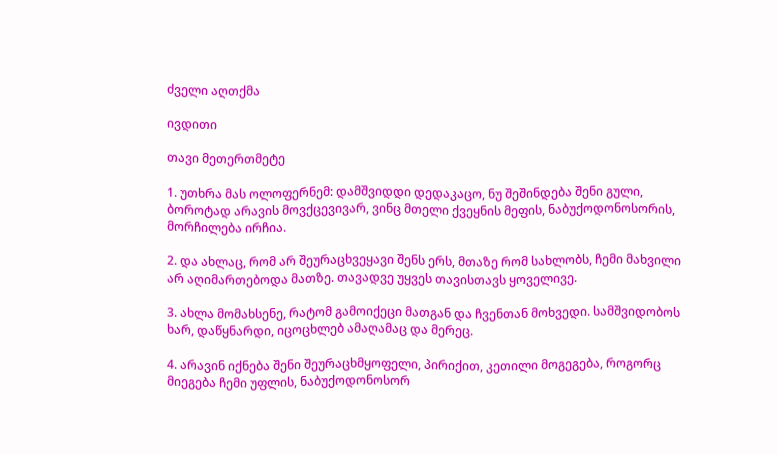ძველი აღთქმა

ივდითი

თავი მეთერთმეტე

1. უთხრა მას ოლოფერნემ: დამშვიდდი დედაკაცო, ნუ შეშინდება შენი გული, ბოროტად არავის მოვქცევივარ, ვინც მთელი ქვეყნის მეფის, ნაბუქოდონოსორის, მორჩილება ირჩია.

2. და ახლაც, რომ არ შეურაცხვეყავი შენს ერს, მთაზე რომ სახლობს, ჩემი მახვილი არ აღიმართებოდა მათზე. თავადვე უყვეს თავისთავს ყოველივე.

3. ახლა მომახსენე, რატომ გამოიქეცი მათგან და ჩვენთან მოხვედი. სამშვიდობოს ხარ, დაწყნარდი, იცოცხლებ ამაღამაც და მერეც.

4. არავინ იქნება შენი შეურაცხმყოფელი, პირიქით, კეთილი მოგეგება, როგორც მიეგება ჩემი უფლის, ნაბუქოდონოსორ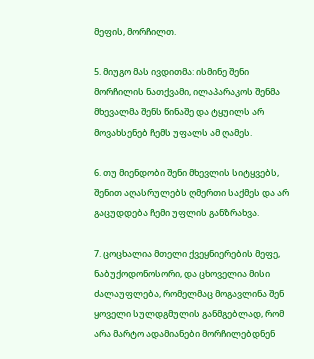მეფის, მორჩილთ.

5. მიუგო მას ივდითმა: ისმინე შენი მორჩილის ნათქვამი, ილაპარაკოს შენმა მხევალმა შენს წინაშე და ტყუილს არ მოვახსენებ ჩემს უფალს ამ ღამეს.

6. თუ მიენდობი შენი მხევლის სიტყვებს, შენით აღასრულებს ღმერთი საქმეს და არ გაცუდდება ჩემი უფლის განზრახვა.

7. ცოცხალია მთელი ქვეყნიერების მეფე, ნაბუქოდონოსორი, და ცხოველია მისი ძალაუფლება, რომელმაც მოგავლინა შენ ყოველი სულდგმულის განმგებლად, რომ არა მარტო ადამიანები მორჩილებდნენ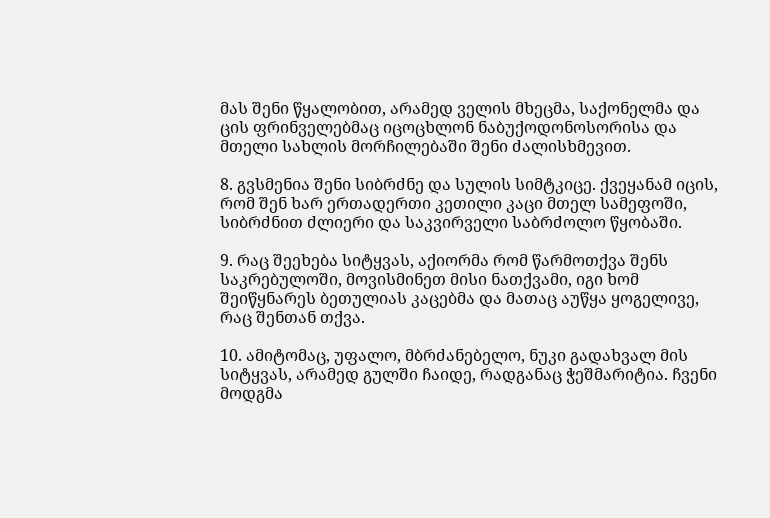მას შენი წყალობით, არამედ ველის მხეცმა, საქონელმა და ცის ფრინველებმაც იცოცხლონ ნაბუქოდონოსორისა და მთელი სახლის მორჩილებაში შენი ძალისხმევით.

8. გვსმენია შენი სიბრძნე და სულის სიმტკიცე. ქვეყანამ იცის, რომ შენ ხარ ერთადერთი კეთილი კაცი მთელ სამეფოში, სიბრძნით ძლიერი და საკვირველი საბრძოლო წყობაში.

9. რაც შეეხება სიტყვას, აქიორმა რომ წარმოთქვა შენს საკრებულოში, მოვისმინეთ მისი ნათქვამი, იგი ხომ შეიწყნარეს ბეთულიას კაცებმა და მათაც აუწყა ყოგელივე, რაც შენთან თქვა.

10. ამიტომაც, უფალო, მბრძანებელო, ნუკი გადახვალ მის სიტყვას, არამედ გულში ჩაიდე, რადგანაც ჭეშმარიტია. ჩვენი მოდგმა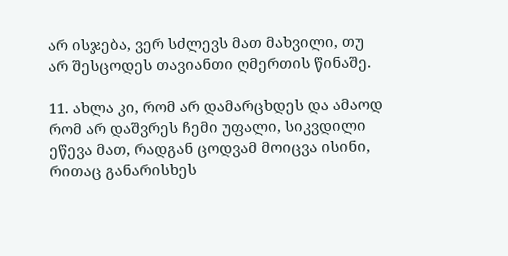არ ისჯება, ვერ სძლევს მათ მახვილი, თუ არ შესცოდეს თავიანთი ღმერთის წინაშე.

11. ახლა კი, რომ არ დამარცხდეს და ამაოდ რომ არ დაშვრეს ჩემი უფალი, სიკვდილი ეწევა მათ, რადგან ცოდვამ მოიცვა ისინი, რითაც განარისხეს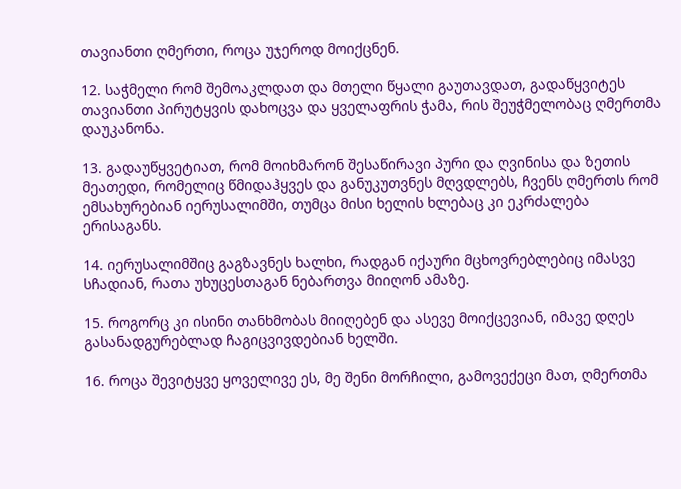თავიანთი ღმერთი, როცა უჯეროდ მოიქცნენ.

12. საჭმელი რომ შემოაკლდათ და მთელი წყალი გაუთავდათ, გადაწყვიტეს თავიანთი პირუტყვის დახოცვა და ყველაფრის ჭამა, რის შეუჭმელობაც ღმერთმა დაუკანონა.

13. გადაუწყვეტიათ, რომ მოიხმარონ შესაწირავი პური და ღვინისა და ზეთის მეათედი, რომელიც წმიდაჰყვეს და განუკუთვნეს მღვდლებს, ჩვენს ღმერთს რომ ემსახურებიან იერუსალიმში, თუმცა მისი ხელის ხლებაც კი ეკრძალება ერისაგანს.

14. იერუსალიმშიც გაგზავნეს ხალხი, რადგან იქაური მცხოვრებლებიც იმასვე სჩადიან, რათა უხუცესთაგან ნებართვა მიიღონ ამაზე.

15. როგორც კი ისინი თანხმობას მიიღებენ და ასევე მოიქცევიან, იმავე დღეს გასანადგურებლად ჩაგიცვივდებიან ხელში.

16. როცა შევიტყვე ყოველივე ეს, მე შენი მორჩილი, გამოვექეცი მათ, ღმერთმა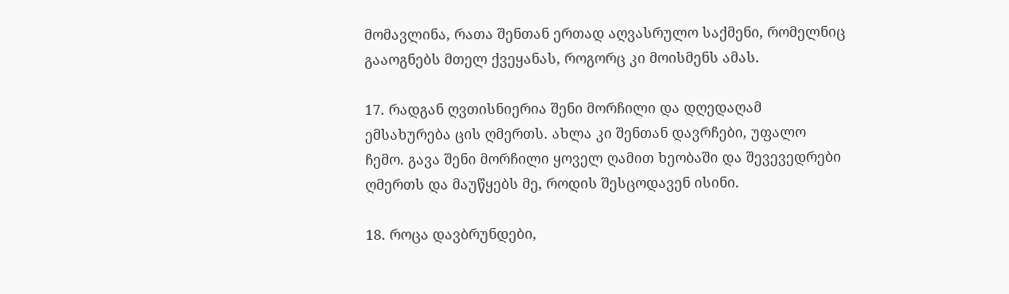მომავლინა, რათა შენთან ერთად აღვასრულო საქმენი, რომელნიც გააოგნებს მთელ ქვეყანას, როგორც კი მოისმენს ამას.

17. რადგან ღვთისნიერია შენი მორჩილი და დღედაღამ ემსახურება ცის ღმერთს. ახლა კი შენთან დავრჩები, უფალო ჩემო. გავა შენი მორჩილი ყოველ ღამით ხეობაში და შევევედრები ღმერთს და მაუწყებს მე, როდის შესცოდავენ ისინი.

18. როცა დავბრუნდები,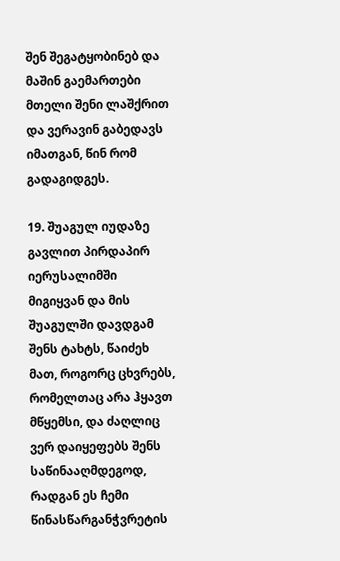შენ შეგატყობინებ და მაშინ გაემართები მთელი შენი ლაშქრით და ვერავინ გაბედავს იმათგან, წინ რომ გადაგიდგეს.

19. შუაგულ იუდაზე გავლით პირდაპირ იერუსალიმში მიგიყვან და მის შუაგულში დავდგამ შენს ტახტს, წაიძეხ მათ, როგორც ცხვრებს, რომელთაც არა ჰყავთ მწყემსი, და ძაღლიც ვერ დაიყეფებს შენს საწინააღმდეგოდ, რადგან ეს ჩემი წინასწარგანჭვრეტის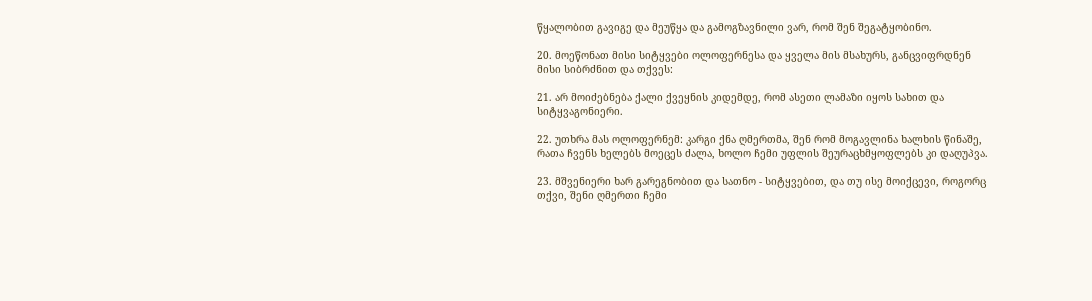წყალობით გავიგე და მეუწყა და გამოგზავნილი ვარ, რომ შენ შეგატყობინო.

20. მოეწონათ მისი სიტყვები ოლოფერნესა და ყველა მის მსახურს, განცვიფრდნენ მისი სიბრძნით და თქვეს:

21. არ მოიძებნება ქალი ქვეყნის კიდემდე, რომ ასეთი ლამაზი იყოს სახით და სიტყვაგონიერი.

22. უთხრა მას ოლოფერნემ: კარგი ქნა ღმერთმა, შენ რომ მოგავლინა ხალხის წინაშე, რათა ჩვენს ხელებს მოეცეს ძალა, ხოლო ჩემი უფლის შეურაცხმყოფლებს კი დაღუპვა.

23. მშვენიერი ხარ გარეგნობით და სათნო - სიტყვებით, და თუ ისე მოიქცევი, როგორც თქვი, შენი ღმერთი ჩემი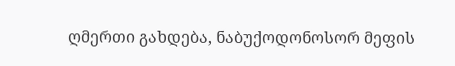ღმერთი გახდება, ნაბუქოდონოსორ მეფის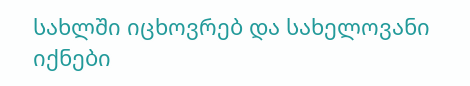სახლში იცხოვრებ და სახელოვანი იქნები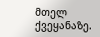მთელ ქვეყანაზე.